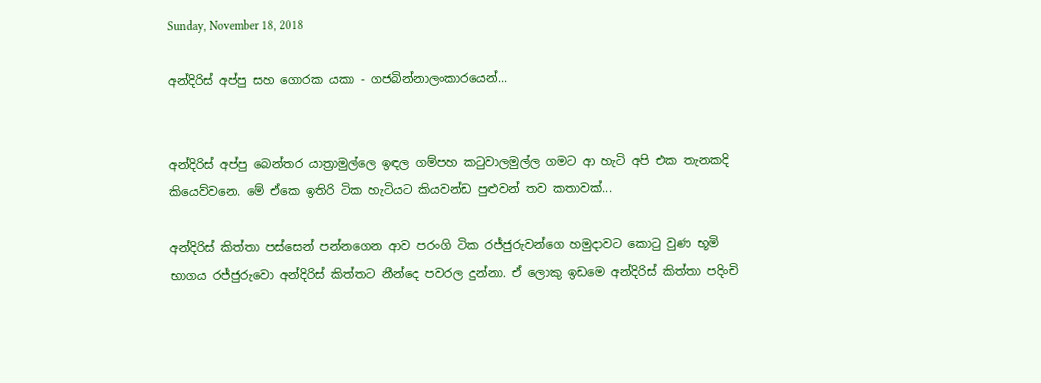Sunday, November 18, 2018

අන්දිරිස් අප්පු සහ ගොරක යකා - ගජබින්නාලංකාරයෙන්...


අන්දිරිස් අප්පු බෙන්තර යාත්‍රාමුල්ලෙ ඉඳල ගම්පහ කටුවාලමුල්ල ගමට ආ හැටි අපි එක තැනකදි කිය‍ෙව්වනෙ. මේ ඒකෙ ඉතිරි ටික හැටියට කියවන්ඩ පුළුවන් තව කතාවක්...

අන්දිරිස් කිත්තා පස්සෙන් පන්නගෙන ආව පරංගි ටික රජ්ජුරුවන්ගෙ හමුදාවට කොටු වුණ භූමි භාගය රජ්ජුරුවො අන්දිරිස් කිත්තට නීන්දෙ පවරල දුන්නා. ඒ ලොකු ඉඩමෙ අන්දිරිස් කිත්තා පදිංචි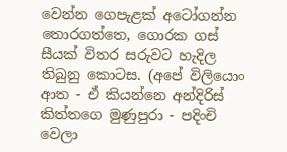වෙන්න ගෙපැළක් අටෝගන්න තොරගත්තෙ, ගොරක ගස් සීයක් විතර සරුවට හැදිල තිබුනු කොටස. (අපේ විලියොං ආත - ඒ කියන්නෙ අන්දිරිස් කිත්තගෙ මුණුපුරා - පදිංචි වෙලා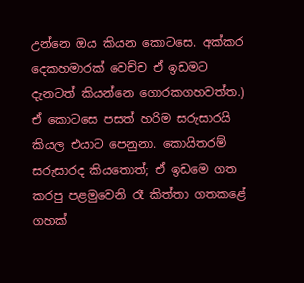උන්නෙ ඔය කියන කොටසෙ. අක්කර දෙකහමාරක් වෙච්ච ඒ ඉඩමට දැනටත් කියන්නෙ ගොරකගහවත්ත.) ඒ කොටසෙ පසත් හරිම සරුසාරයි කියල එයාට පෙනුනා. කොයිතරම් සරුසාරද කියතොත්; ඒ ඉඩමෙ ගත කරපු පළමුවෙනි රෑ කිත්තා ගතකළේ ගහක්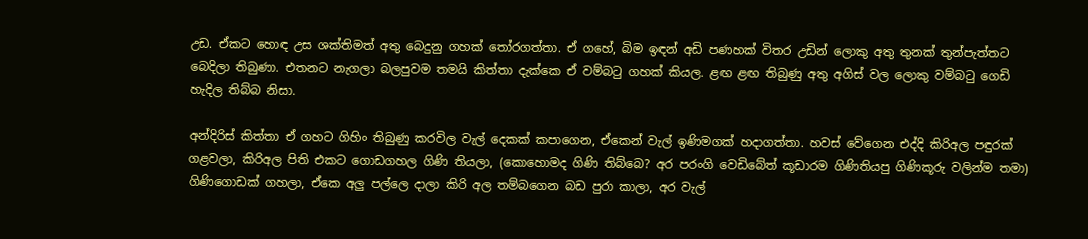උඩ. ඒකට හොඳ උස ශක්තිමත් අතු බෙදුනු ගහක් තෝරගත්තා. ඒ ගහේ, බිම ඉඳන් අඩි පණහක් විතර උඩින් ලොකු අතු තුනක් තුන්පැත්තට බෙදිලා තිබුණා. එතනට නැගලා බලපුවම තමයි කිත්තා දැක්කෙ ඒ වම්බටු ගහක් කියල. ළඟ ළඟ තිබුණු අතු අගිස් වල ලොකු වම්බටු ගෙඩි හැදිල තිබ්බ නිසා.

අන්දිරිස් කිත්තා ඒ ගහට ගිහිං තිබුණු කරවිල වැල් දෙකක් කපාගෙන, ඒකෙන් වැල් ඉණිමගක් හදාගත්තා. හවස් වේගෙන එද්දි කිරිඅල පඳුරක් ගළවලා, කිරිඅල පිති එකට ගොඩගහල ගිණි තියලා, (කොහොමද ගිණි තිබ්බෙ? අර පරංගි වෙඩිබේත් කූඩාරම ගිණිතියපු ගිණිකූරු වලින්ම තමා) ගිණිගොඩක් ගහලා, ඒකෙ අලු පල්ලෙ දාලා කිරි අල තම්බගෙන බඩ පුරා කාලා, අර වැල්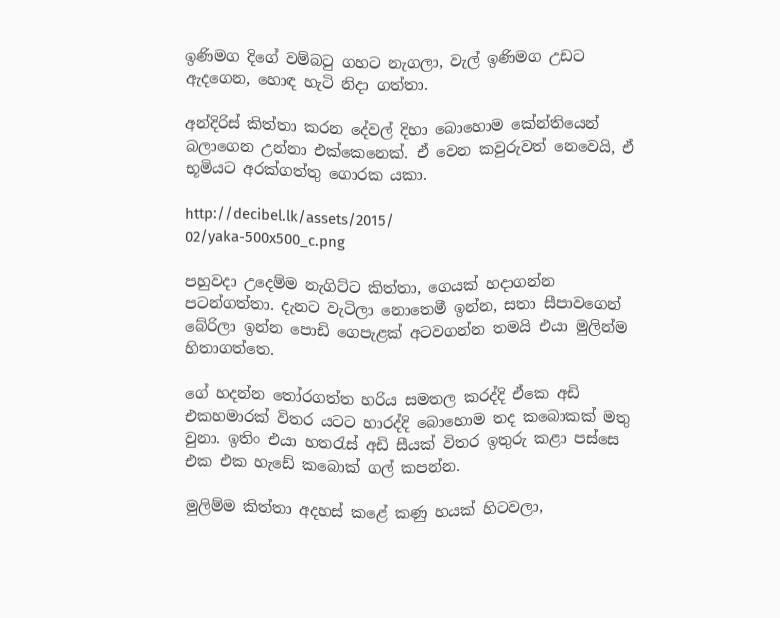ඉණිමග දිගේ වම්බටු ගහට නැගලා, වැල් ඉණිමග උඩට ඇදගෙන, හොඳ හැටි නිදා ගත්තා.

අන්දිරිස් කිත්තා කරන දේවල් දිහා බොහොම කේන්තියෙන් බලාගෙන උන්නා එක්කෙනෙක්. ඒ වෙන කවුරුවත් නෙවෙයි, ඒ භූමියට අරක්ගත්තු ගොරක යකා.

http://decibel.lk/assets/2015/
02/yaka-500x500_c.png

පහුවදා උදෙම්ම නැගිට්ට කිත්තා, ගෙයක් හදාගන්න පටන්ගත්තා. දැනට වැටිලා නොතෙමී ඉන්න, සතා සීපාවගෙන් බේරිලා ඉන්න පොඩි ගෙපැළක් අටවගන්න තමයි එයා මුලින්ම හිතාගත්තෙ.

ගේ හදන්න තෝරගත්ත හරිය සමතල කරද්දි ඒකෙ අඩි එකහමාරක් විතර යටට හාරද්දි බොහොම තද කබොකක් මතු වුනා. ඉතිං එයා හතරැස් අඩි සීයක් විතර ඉතුරු කළා පස්සෙ එක එක හැඩේ කබොක් ගල් කපන්න.

මුලිම්ම කිත්තා අදහස් කළේ කණු හයක් හිටවලා,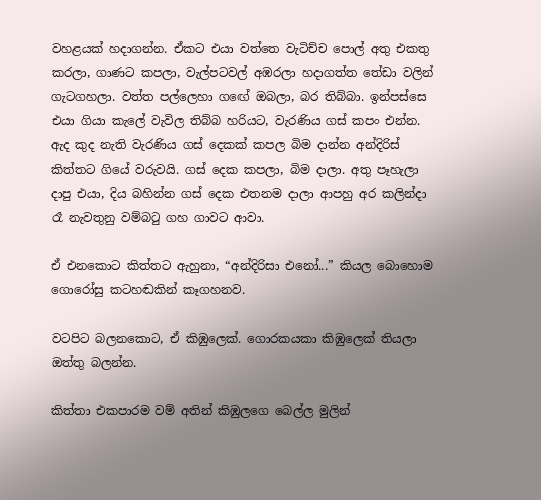වහළයක් හදාගන්න. ඒකට එයා වත්තෙ වැටිච්ච පොල් අතු එකතු කරලා, ගාණට කපලා, වැල්පටවල් අඹරලා හදාගත්ත තේඩා වලින් ගැටගහලා. වත්ත පල්ලෙහා ගඟේ ඔබලා, බර තිබ්බා. ඉන්පස්සෙ එයා ගියා කැලේ වැවිල තිබ්බ හරියට, වැරණිය ගස් කපං එන්න. ඇද කුද නැති වැරණිය ගස් දෙකක් කපල බිම දාන්න අන්දිරිස් කිත්තට ගියේ වරුවයි. ගස් දෙක කපලා, බිම දාලා. අතු පෑහැලා දාපු එයා, දිය බහින්න ගස් දෙක එතනම දාලා ආපහු අර කලින්දා රෑ නැවතුනු වම්බටු ගහ ගාවට ආවා.

ඒ එනකොට කිත්තට ඇහුනා, “අන්දිරිසා එනෝ...” කියල බොහොම ගොරෝසු කටහඬකින් කෑගහනව.

වටපිට බලනකොට, ඒ කිඹුලෙක්. ගොරකයකා කිඹුලෙක් තියලා ඔත්තු බලන්න.

කිත්තා එකපාරම වම් අතින් කිඹුලගෙ බෙල්ල මුලින්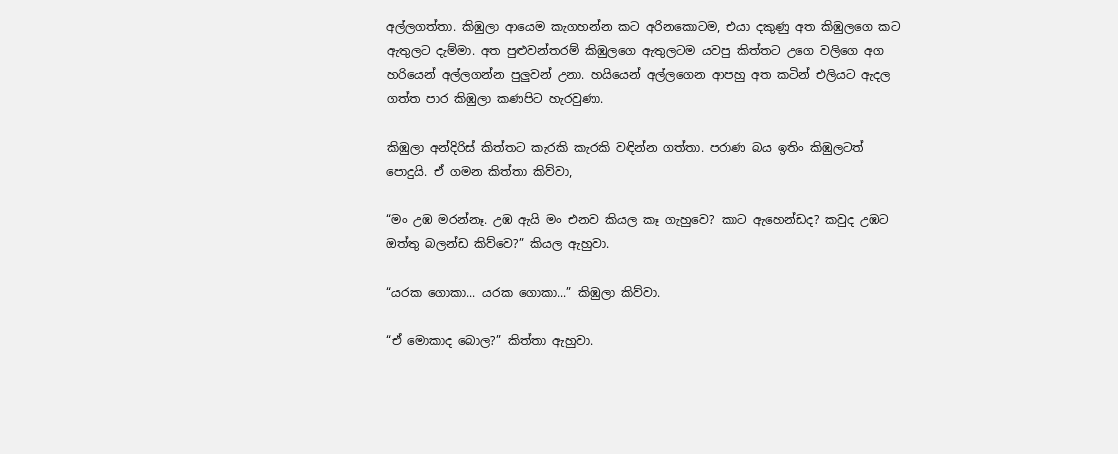අල්ලගත්තා. කිඹුලා ආයෙම කැගහන්න කට අරිනකොටම, එයා දකුණු අත කිඹුලගෙ කට ඇතුලට දැම්මා. අත පුළුවන්තරම් කිඹුලගෙ ඇතුලටම යවපු කිත්තට උගෙ වලිගෙ අග හරියෙන් අල්ලගන්න පුලුවන් උනා. හයියෙන් අල්ලගෙන ආපහු අත කටින් එලියට ඇදල ගත්ත පාර කිඹුලා කණපිට හැරවුණා.

කිඹුලා අන්දිරිස් කිත්තට කැරකි කැරකි වඳින්න ගත්තා. පරාණ බය ඉතිං කිඹුලටත් පොදුයි. ඒ ගමන කිත්තා කිව්වා,

“මං උඹ මරන්නෑ. උඹ ඇයි මං එනව කියල කෑ ගැහුවෙ? කාට ඇහෙන්ඩද? කවුද උඹට ඔත්තු බලන්ඩ කිව්වෙ?” කියල ඇහුවා.

“යරක ගොකා... යරක ගොකා...” කිඹුලා කිව්වා.

“ඒ මොකාද බොල?” කිත්තා ඇහුවා.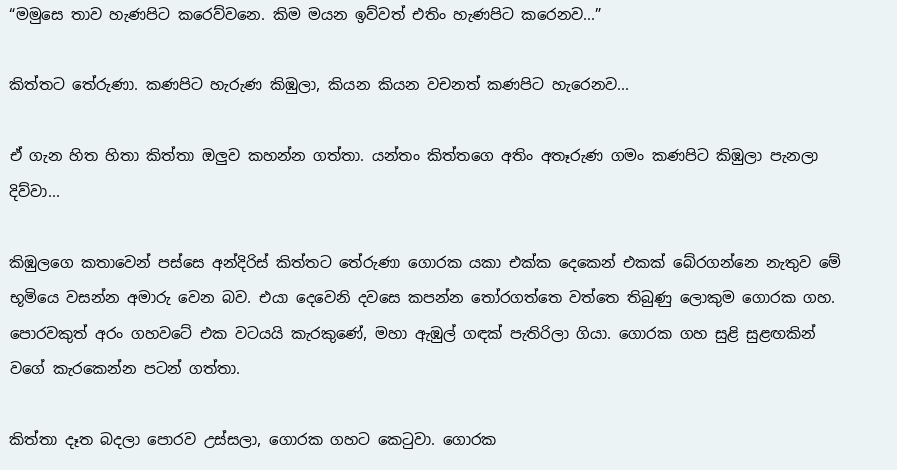“මමුසෙ තාව හැණපිට කරෙව්වනෙ. කිම මයන ඉව්වත් එතිං හැණපිට කරෙනව...”

කිත්තට තේරුණා. කණපිට හැරුණ කිඹුලා, කියන කියන වචනත් කණපිට හැරෙනව...

ඒ ගැන හිත හිතා කිත්තා ඔලුව කහන්න ගත්තා. යන්තං කිත්තගෙ අතිං අතෑරුණ ගමං කණපිට කිඹුලා පැනලා දිව්වා...

කිඹුලගෙ කතාවෙන් පස්සෙ අන්දිරිස් කිත්තට තේරුණා ගොරක යකා එක්ක දෙකෙන් එකක් බේරගන්නෙ නැතුව මේ භූමියෙ වසන්න අමාරු වෙන බව. එයා දෙවෙනි දවසෙ කපන්න තෝරගත්තෙ වත්තෙ තිබුණු ලොකුම ගොරක ගහ. පොරවකුත් අරං ගහවටේ එක වටයයි කැරකුණේ, මහා ඇඹුල් ගඳක් පැතිරිලා ගියා. ගොරක ගහ සුළි සුළඟකින් වගේ කැරකෙන්න පටන් ගත්තා.

කිත්තා දෑත බදලා පොරව උස්සලා, ගොරක ගහට කෙටුවා. ගොරක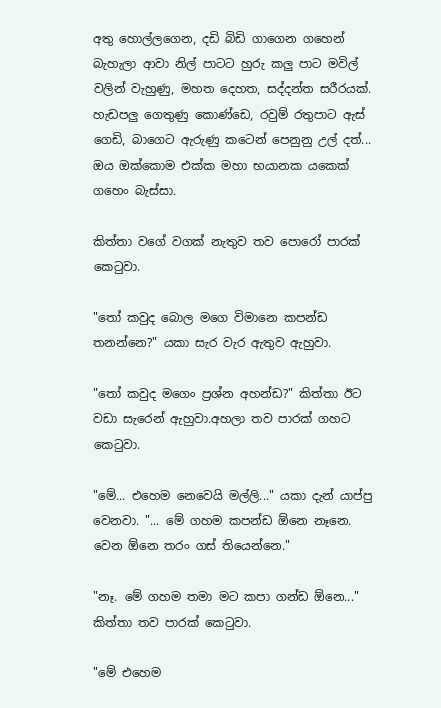අතු හොල්ලගෙන, දඩි බිඩි ගාගෙන ගහෙන් බැහැලා ආවා නිල් පාටට හුරු කලු පාට මවිල් වලින් වැහුණු, මහත දෙහත, සද්දන්ත සරීරයක්. හැඩපලු ගෙතුණු කොණ්ඩෙ, රවුම් රතුපාට ඇස් ගෙඩි, බාගෙට ඇරුණු කටෙන් පෙනුනු උල් දත්... ඔය ඔක්කොම එක්ක මහා භයානක යකෙක් ගහෙං බැස්සා.

කිත්තා වගේ වගක් නැතුව තව පොරෝ පාරක් කෙටුවා.

"තෝ කවුද බොල මගෙ විමානෙ කපන්ඩ තනන්නෙ?" යකා සැර වැර ඇතුව ඇහුවා.

"තෝ කවුද මගෙං ප්‍රශ්න අහන්ඩ?" කිත්තා ඊට වඩා සැරෙන් ඇහුවා.අහලා තව පාරක් ගහට කෙටුවා.

"මේ... එහෙම නෙවෙයි මල්ලි..." යකා දැන් යාප්පු වෙනවා. "... මේ ගහම කපන්ඩ ඕනෙ නෑනෙ. වෙන ඕනෙ තරං ගස් තියෙන්නෙ."

"නෑ. මේ ගහම තමා මට කපා ගන්ඩ ඕනෙ..." කිත්තා තව පාරක් කෙටුවා.

"මේ එහෙම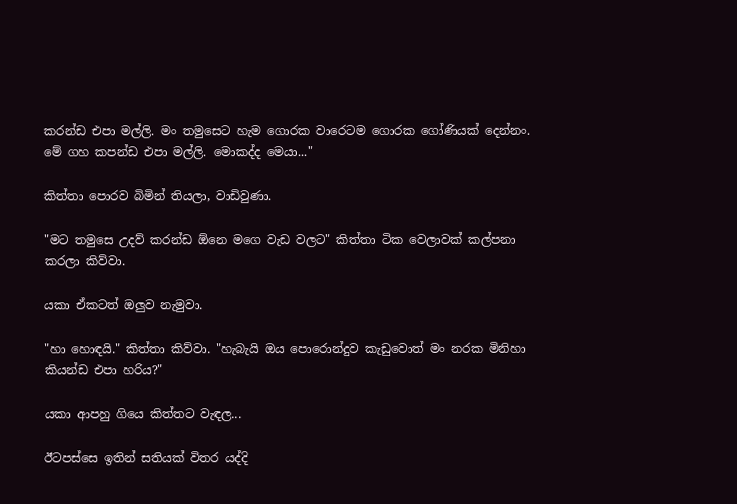කරන්ඩ එපා මල්ලි. මං තමුසෙට හැම ගොරක වාරෙටම ගොරක ගෝණියක් දෙන්නං. මේ ගහ කපන්ඩ එපා මල්ලි. මොකද්ද මෙයා..."

කිත්තා පොරව බිමින් තියලා, වාඩිවුණා.

"මට තමුසෙ උදව් කරන්ඩ ඕනෙ මගෙ වැඩ වලට" කිත්තා ටික වෙලාවක් කල්පනා කරලා කිව්වා.

යකා ඒකටත් ඔලුව නැමුවා.

"හා හොඳයි." කිත්තා කිව්වා. "හැබැයි ඔය පොරොන්දුව කැඩුවොත් මං නරක මිනිහා කියන්ඩ එපා හරිය?"

යකා ආපහු ගියෙ කිත්තට වැඳල...

ඊටපස්සෙ ඉතින් සතියක් විතර යද්දි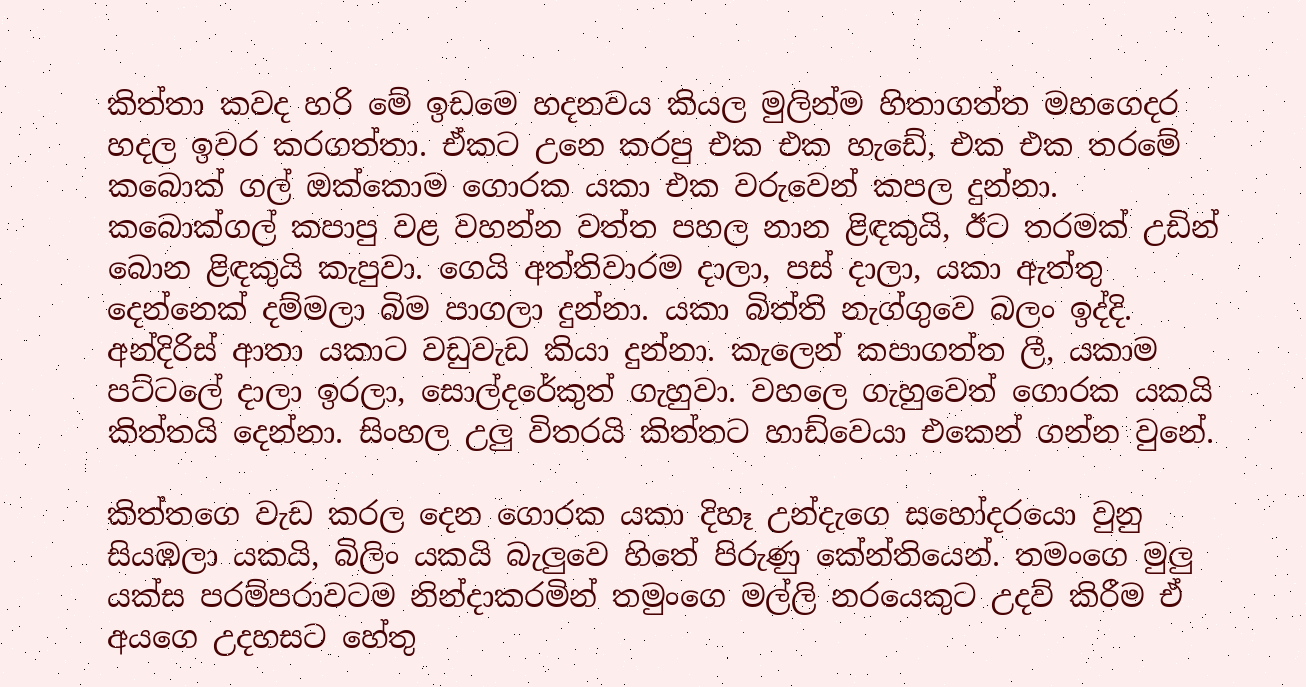කිත්තා කවද හරි මේ ඉඩමෙ හදනවය කියල මුලින්ම හිතාගත්ත මහගෙදර හදල ඉවර කරගත්තා. ඒකට උනෙ කරපු එක එක හැඩේ, එක එක තරමේ කබොක් ගල් ඔක්කොම ගොරක යකා එක වරුවෙන් කපල දුන්නා. කබොක්ගල් කපාපු වළ වහන්න වත්ත පහල නාන ළිඳකුයි, ඊට තරමක් උඩින් බොන ළිඳකුයි කැපුවා. ගෙයි අත්තිවාරම දාලා, පස් දාලා, යකා ඇත්තු දෙන්නෙක් දම්මලා බිම පාගලා දුන්නා. යකා බිත්ති නැග්ගුවෙ බලං ඉද්දි. අන්දිරිස් ආතා යකාට වඩුවැඩ කියා දුන්නා. කැලෙන් කපාගත්ත ලී, යකාම පට්ටලේ දාලා ඉරලා, සොල්දරේකුත් ගැහුවා. වහලෙ ගැහුවෙත් ගොරක යකයි කිත්තයි දෙන්නා. සිංහල උලු විතරයි කිත්තට හාඩ්වෙයා එකෙන් ගන්න වුනේ.

කිත්තගෙ වැඩ කරල දෙන ගොරක යකා දිහෑ උන්දැගෙ සහෝදරයො වුනු සියඹලා යකයි, බිලිං යකයි බැලුවෙ හිතේ පිරුණු කේන්තියෙන්. තමංගෙ මුලු යක්ස පරම්පරාවටම නින්දාකරමින් තමුංගෙ මල්ලි නරයෙකුට උදව් කිරීම ඒ අයගෙ උදහසට හේතු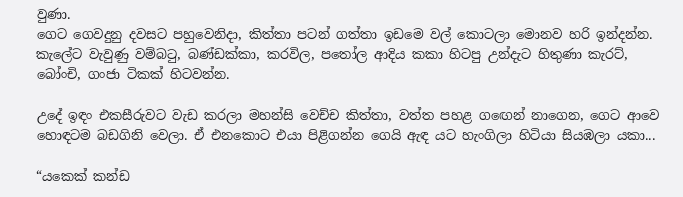වුණා.
ගෙට ගෙවදුනු දවසට පහුවෙනිදා, කිත්තා පටන් ගත්තා ඉඩමෙ වල් කොටලා මොනව හරි ඉන්දන්න. කැලේට වැවුණු වම්බටු, බණ්ඩක්කා, කරවිල, පතෝල ආදිය කකා හිටපු උන්දැට හිතුණා කැරට්, බෝංචි, ගංජා ටිකක් හිටවන්න.

උදේ ඉඳං එකසීරුවට වැඩ කරලා මහන්සි වෙච්ච කිත්තා, වත්ත පහළ ගඟෙන් නාගෙන, ගෙට ආවෙ හොඳටම බඩගිනි වෙලා. ඒ එනකොට එයා පිළිගන්න ගෙයි ඇඳ යට හැංගිලා හිටියා සියඹලා යකා...

“යකෙක් කන්ඩ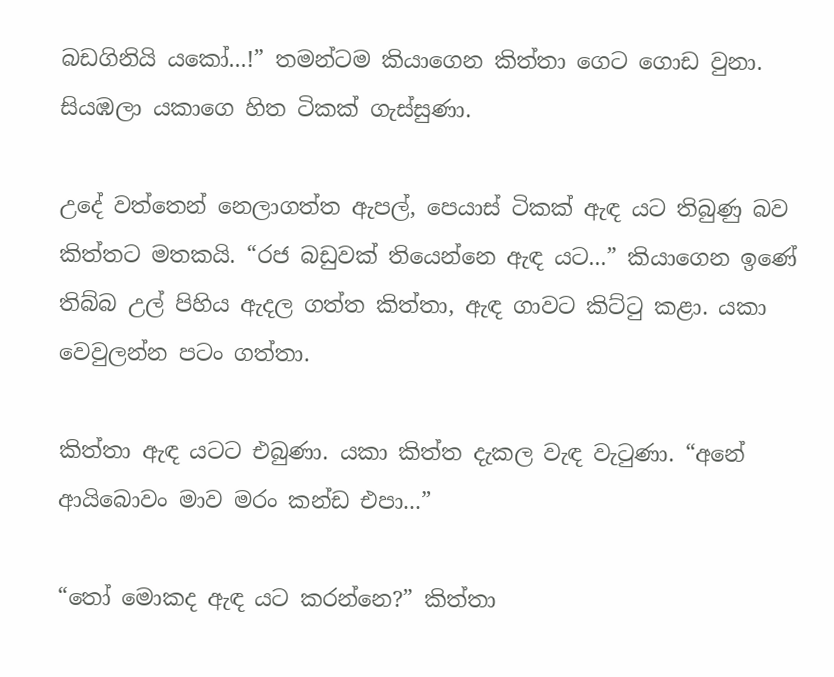බඩගිනියි යකෝ...!” තමන්ටම කියාගෙන කිත්තා ගෙට ගොඩ වුනා. සියඹලා යකාගෙ හිත ටිකක් ගැස්සුණා.

උදේ වත්තෙන් නෙලාගත්ත ඇපල්, පෙයාස් ටිකක් ඇඳ යට තිබුණු බව කිත්තට මතකයි. “රජ බඩුවක් තියෙන්නෙ ඇඳ යට...” කියාගෙන ඉණේ තිබ්බ උල් පිහිය ඇදල ගත්ත කිත්තා, ඇඳ ගාවට කිට්ටු කළා. යකා වෙවුලන්න පටං ගත්තා.

කිත්තා ඇඳ යටට එබුණා. යකා කිත්ත දැකල වැඳ වැටුණා. “අනේ ආයිබොවං මාව මරං කන්ඩ එපා...”

“තෝ මොකද ඇඳ යට කරන්නෙ?” කිත්තා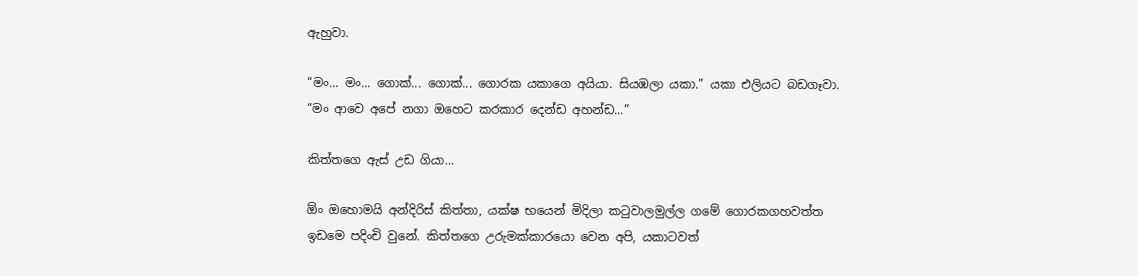ඇහුවා.

“මං... මං... ගොක්... ගොක්... ගොරක යකාගෙ අයියා. සියඹලා යකා.” යකා එලියට බඩගෑවා. “මං ආවෙ අපේ නගා ඔහෙට කරකාර දෙන්ඩ අහන්ඩ...”

කිත්තගෙ ඇස් උඩ ගියා...

ඕං ඔහොමයි අන්දිරිස් කිත්තා, යක්ෂ භයෙන් මිදිලා කටුවාලමුල්ල ගමේ ගොරකගහවත්ත ඉඩමෙ පදිංචි වුනේ. කිත්තගෙ උරුමක්කාරයො වෙන අපි, යකාටවත්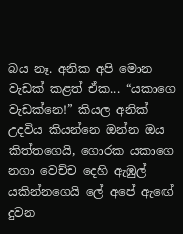බය නෑ. අනික අපි මොන වැඩක් කළත් ඒක... “යකාගෙ වැඩක්නෙ!” කියල අනික් උදවිය කියන්නෙ ඔන්න ඔය කිත්තගෙයි, ගොරක යකාගෙ නගා වෙච්ච දෙහි ඇඹුල් යකින්නගෙයි ලේ අපේ ඇඟේ දුවන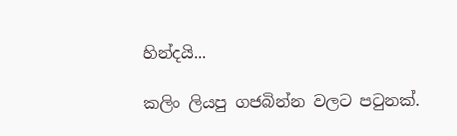හින්දයි...

කලිං ලියපු ගජබින්න වලට පටුනක්.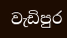වැඩිපුර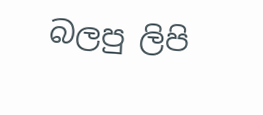බලපු ලිපි